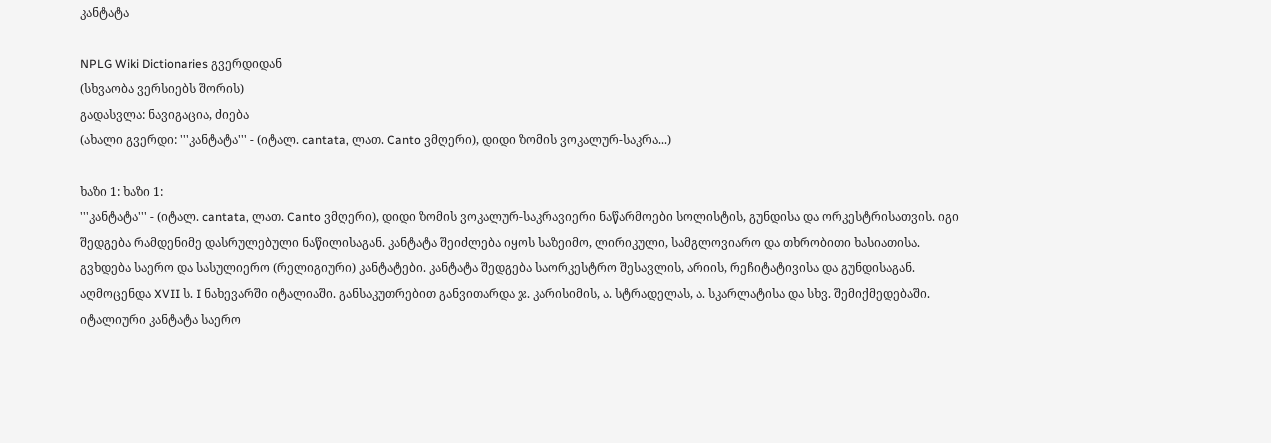კანტატა

NPLG Wiki Dictionaries გვერდიდან
(სხვაობა ვერსიებს შორის)
გადასვლა: ნავიგაცია, ძიება
(ახალი გვერდი: '''კანტატა''' - (იტალ. cantata, ლათ. Canto ვმღერი), დიდი ზომის ვოკალურ-საკრა...)

ხაზი 1: ხაზი 1:
'''კანტატა''' - (იტალ. cantata, ლათ. Canto ვმღერი), დიდი ზომის ვოკალურ-საკრავიერი ნაწარმოები სოლისტის, გუნდისა და ორკესტრისათვის. იგი შედგება რამდენიმე დასრულებული ნაწილისაგან. კანტატა შეიძლება იყოს საზეიმო, ლირიკული, სამგლოვიარო და თხრობითი ხასიათისა. გვხდება საერო და სასულიერო (რელიგიური) კანტატები. კანტატა შედგება საორკესტრო შესავლის, არიის, რეჩიტატივისა და გუნდისაგან. აღმოცენდა XVII ს. I ნახევარში იტალიაში. განსაკუთრებით განვითარდა ჯ. კარისიმის, ა. სტრადელას, ა. სკარლატისა და სხვ. შემიქმედებაში. იტალიური კანტატა საერო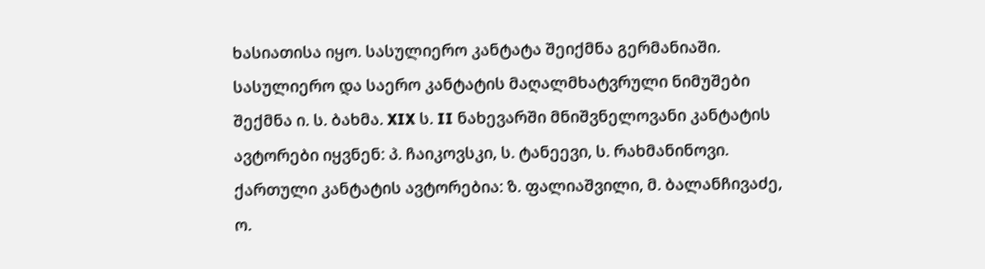ხასიათისა იყო. სასულიერო კანტატა შეიქმნა გერმანიაში. სასულიერო და საერო კანტატის მაღალმხატვრული ნიმუშები შექმნა ი. ს. ბახმა. XIX ს. II ნახევარში მნიშვნელოვანი კანტატის ავტორები იყვნენ: პ. ჩაიკოვსკი, ს. ტანეევი, ს. რახმანინოვი. ქართული კანტატის ავტორებია: ზ. ფალიაშვილი, მ. ბალანჩივაძე, ო.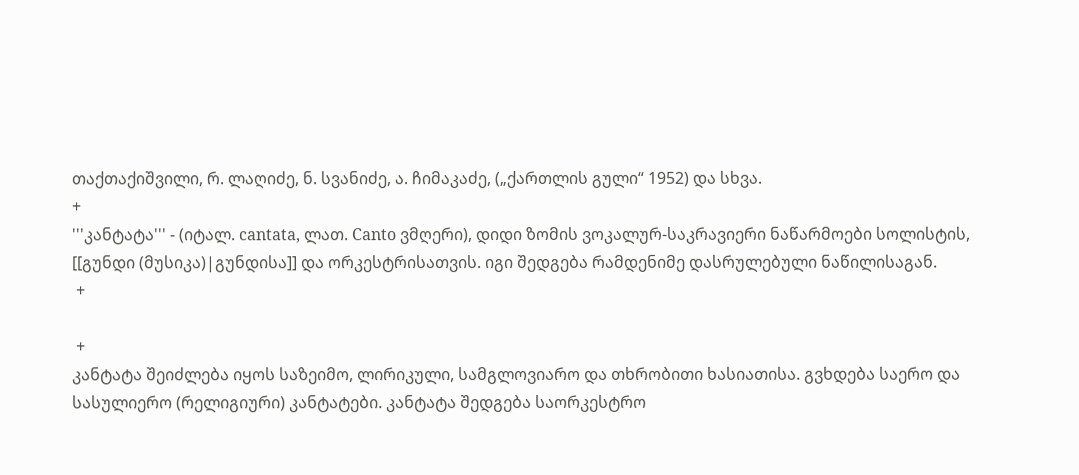თაქთაქიშვილი, რ. ლაღიძე, ნ. სვანიძე, ა. ჩიმაკაძე, („ქართლის გული“ 1952) და სხვა.
+
'''კანტატა''' - (იტალ. cantata, ლათ. Canto ვმღერი), დიდი ზომის ვოკალურ-საკრავიერი ნაწარმოები სოლისტის, [[გუნდი (მუსიკა)|გუნდისა]] და ორკესტრისათვის. იგი შედგება რამდენიმე დასრულებული ნაწილისაგან.
 +

 +
კანტატა შეიძლება იყოს საზეიმო, ლირიკული, სამგლოვიარო და თხრობითი ხასიათისა. გვხდება საერო და სასულიერო (რელიგიური) კანტატები. კანტატა შედგება საორკესტრო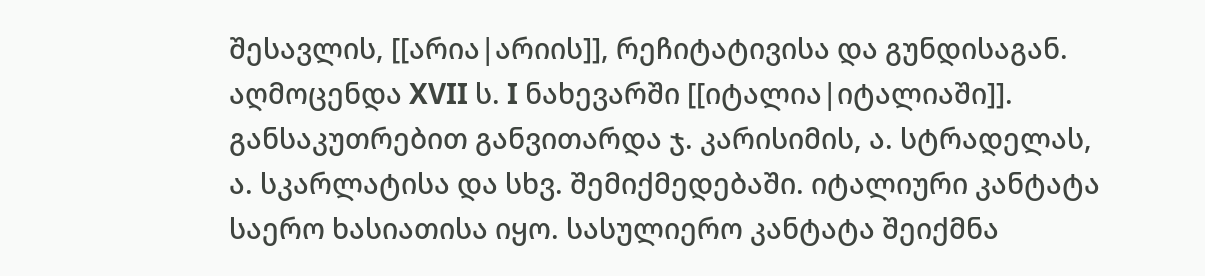შესავლის, [[არია|არიის]], რეჩიტატივისა და გუნდისაგან. აღმოცენდა XVII ს. I ნახევარში [[იტალია|იტალიაში]]. განსაკუთრებით განვითარდა ჯ. კარისიმის, ა. სტრადელას, ა. სკარლატისა და სხვ. შემიქმედებაში. იტალიური კანტატა საერო ხასიათისა იყო. სასულიერო კანტატა შეიქმნა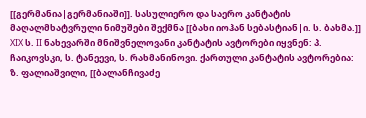[[გერმანია|გერმანიაში]]. სასულიერო და საერო კანტატის მაღალმხატვრული ნიმუშები შექმნა [[ბახი იოჰან სებასტიან|ი. ს. ბახმა.]] XIX ს. II ნახევარში მნიშვნელოვანი კანტატის ავტორები იყვნენ: პ. ჩაიკოვსკი, ს. ტანეევი, ს. რახმანინოვი. ქართული კანტატის ავტორებია: ზ. ფალიაშვილი, [[ბალანჩივაძე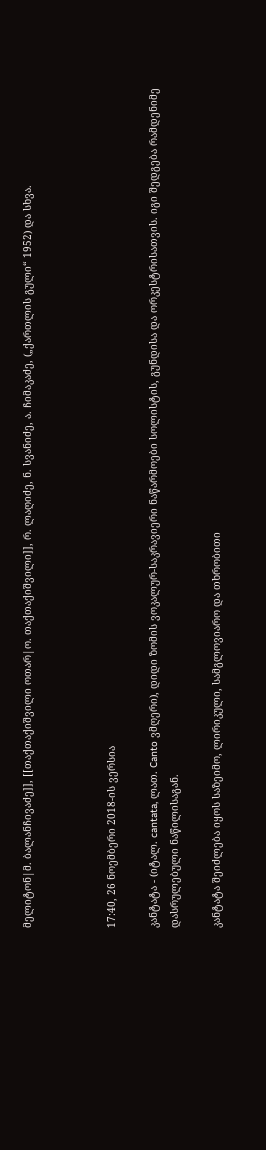მელიტონ|მ. ბალანჩივაძე]], [[თაქთაქიშვილი ოთარ|ო. თაქთაქიშვილი]], რ. ლაღიძე, ნ. სვანიძე, ა. ჩიმაკაძე, („ქართლის გული“ 1952) და სხვა.



17:40, 26 ნოემბერი 2018-ის ვერსია

კანტატა - (იტალ. cantata, ლათ. Canto ვმღერი), დიდი ზომის ვოკალურ-საკრავიერი ნაწარმოები სოლისტის, გუნდისა და ორკესტრისათვის. იგი შედგება რამდენიმე დასრულებული ნაწილისაგან.

კანტატა შეიძლება იყოს საზეიმო, ლირიკული, სამგლოვიარო და თხრობითი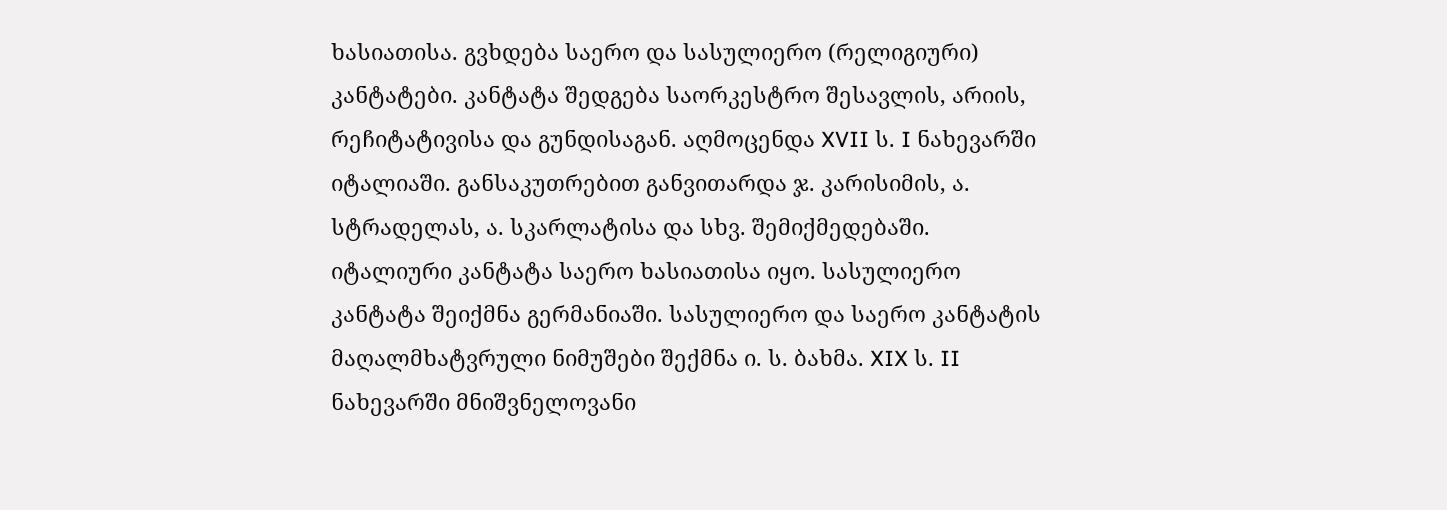ხასიათისა. გვხდება საერო და სასულიერო (რელიგიური) კანტატები. კანტატა შედგება საორკესტრო შესავლის, არიის, რეჩიტატივისა და გუნდისაგან. აღმოცენდა XVII ს. I ნახევარში იტალიაში. განსაკუთრებით განვითარდა ჯ. კარისიმის, ა. სტრადელას, ა. სკარლატისა და სხვ. შემიქმედებაში. იტალიური კანტატა საერო ხასიათისა იყო. სასულიერო კანტატა შეიქმნა გერმანიაში. სასულიერო და საერო კანტატის მაღალმხატვრული ნიმუშები შექმნა ი. ს. ბახმა. XIX ს. II ნახევარში მნიშვნელოვანი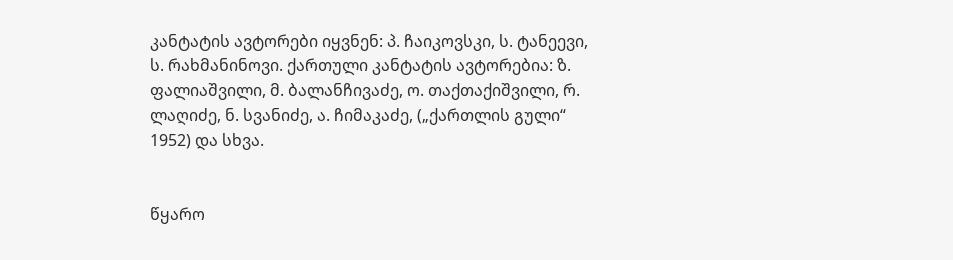კანტატის ავტორები იყვნენ: პ. ჩაიკოვსკი, ს. ტანეევი, ს. რახმანინოვი. ქართული კანტატის ავტორებია: ზ. ფალიაშვილი, მ. ბალანჩივაძე, ო. თაქთაქიშვილი, რ. ლაღიძე, ნ. სვანიძე, ა. ჩიმაკაძე, („ქართლის გული“ 1952) და სხვა.


წყარო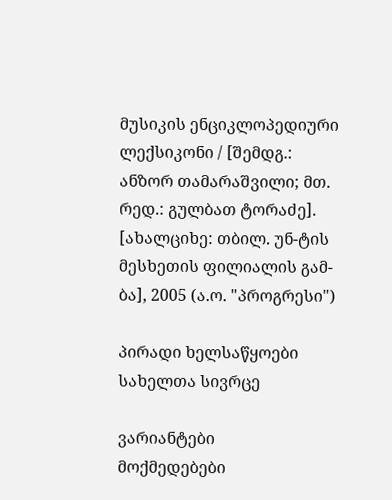მუსიკის ენციკლოპედიური ლექსიკონი / [შემდგ.: ანზორ თამარაშვილი; მთ. რედ.: გულბათ ტორაძე]. [ახალციხე: თბილ. უნ-ტის მესხეთის ფილიალის გამ-ბა], 2005 (ა.ო. "პროგრესი")

პირადი ხელსაწყოები
სახელთა სივრცე

ვარიანტები
მოქმედებები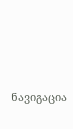ნავიგაცია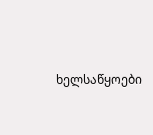ხელსაწყოები